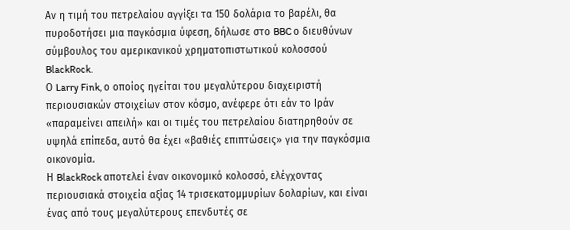Αν η τιμή του πετρελαίου αγγίξει τα 150 δολάρια το βαρέλι, θα πυροδοτήσει μια παγκόσμια ύφεση, δήλωσε στο BBC ο διευθύνων σύμβουλος του αμερικανικού χρηματοπιστωτικού κολοσσού BlackRock.
Ο Larry Fink, ο οποίος ηγείται του μεγαλύτερου διαχειριστή περιουσιακών στοιχείων στον κόσμο, ανέφερε ότι εάν το Ιράν «παραμείνει απειλή» και οι τιμές του πετρελαίου διατηρηθούν σε υψηλά επίπεδα, αυτό θα έχει «βαθιές επιπτώσεις» για την παγκόσμια οικονομία.
Η BlackRock αποτελεί έναν οικονομικό κολοσσό, ελέγχοντας περιουσιακά στοιχεία αξίας 14 τρισεκατομμυρίων δολαρίων, και είναι ένας από τους μεγαλύτερους επενδυτές σε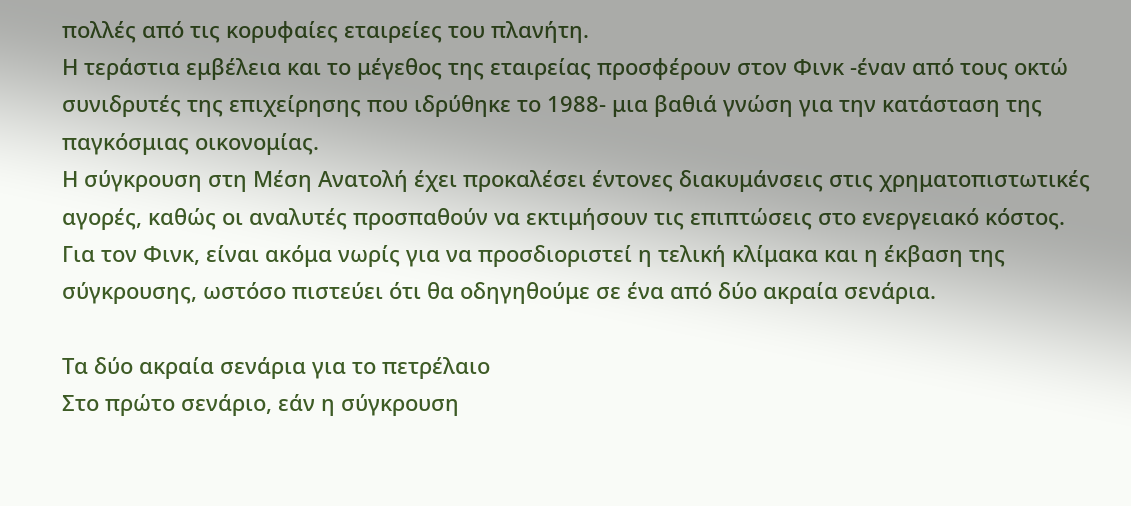πολλές από τις κορυφαίες εταιρείες του πλανήτη.
Η τεράστια εμβέλεια και το μέγεθος της εταιρείας προσφέρουν στον Φινκ -έναν από τους οκτώ συνιδρυτές της επιχείρησης που ιδρύθηκε το 1988- μια βαθιά γνώση για την κατάσταση της παγκόσμιας οικονομίας.
Η σύγκρουση στη Μέση Ανατολή έχει προκαλέσει έντονες διακυμάνσεις στις χρηματοπιστωτικές αγορές, καθώς οι αναλυτές προσπαθούν να εκτιμήσουν τις επιπτώσεις στο ενεργειακό κόστος. Για τον Φινκ, είναι ακόμα νωρίς για να προσδιοριστεί η τελική κλίμακα και η έκβαση της σύγκρουσης, ωστόσο πιστεύει ότι θα οδηγηθούμε σε ένα από δύο ακραία σενάρια.

Τα δύο ακραία σενάρια για το πετρέλαιο
Στο πρώτο σενάριο, εάν η σύγκρουση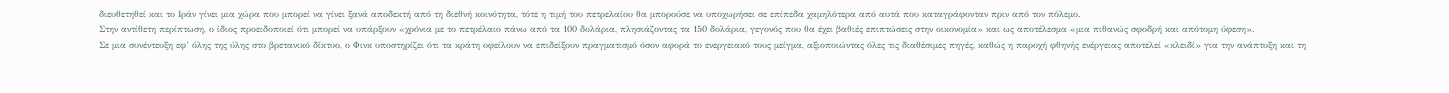διευθετηθεί και το Ιράν γίνει μια χώρα που μπορεί να γίνει ξανά αποδεκτή από τη διεθνή κοινότητα, τότε η τιμή του πετρελαίου θα μπορούσε να υποχωρήσει σε επίπεδα χαμηλότερα από αυτά που καταγράφονταν πριν από τον πόλεμο.
Στην αντίθετη περίπτωση, ο ίδιος προειδοποιεί ότι μπορεί να υπάρξουν «χρόνια με το πετρέλαιο πάνω από τα 100 δολάρια, πλησιάζοντας τα 150 δολάρια, γεγονός που θα έχει βαθιές επιπτώσεις στην οικονομία» και ως αποτέλεσμα «μια πιθανώς σφοδρή και απότομη ύφεση».
Σε μια συνέντευξη εφ’ όλης της ύλης στο βρετανικό δίκτυο, ο Φινκ υποστηρίζει ότι τα κράτη οφείλουν να επιδείξουν πραγματισμό όσον αφορά το ενεργειακό τους μείγμα, αξιοποιώντας όλες τις διαθέσιμες πηγές, καθώς η παροχή φθηνής ενέργειας αποτελεί «κλειδί» για την ανάπτυξη και τη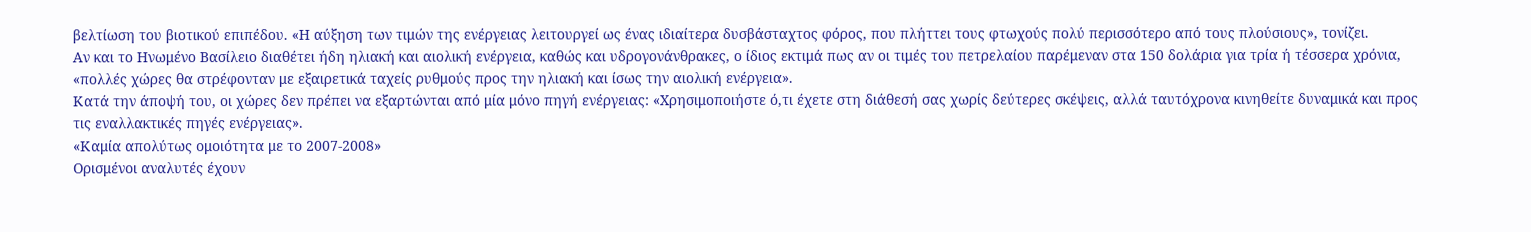βελτίωση του βιοτικού επιπέδου. «Η αύξηση των τιμών της ενέργειας λειτουργεί ως ένας ιδιαίτερα δυσβάσταχτος φόρος, που πλήττει τους φτωχούς πολύ περισσότερο από τους πλούσιους», τονίζει.
Αν και το Ηνωμένο Βασίλειο διαθέτει ήδη ηλιακή και αιολική ενέργεια, καθώς και υδρογονάνθρακες, ο ίδιος εκτιμά πως αν οι τιμές του πετρελαίου παρέμεναν στα 150 δολάρια για τρία ή τέσσερα χρόνια, «πολλές χώρες θα στρέφονταν με εξαιρετικά ταχείς ρυθμούς προς την ηλιακή και ίσως την αιολική ενέργεια».
Κατά την άποψή του, οι χώρες δεν πρέπει να εξαρτώνται από μία μόνο πηγή ενέργειας: «Χρησιμοποιήστε ό,τι έχετε στη διάθεσή σας χωρίς δεύτερες σκέψεις, αλλά ταυτόχρονα κινηθείτε δυναμικά και προς τις εναλλακτικές πηγές ενέργειας».
«Καμία απολύτως ομοιότητα με το 2007-2008»
Ορισμένοι αναλυτές έχουν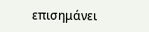επισημάνει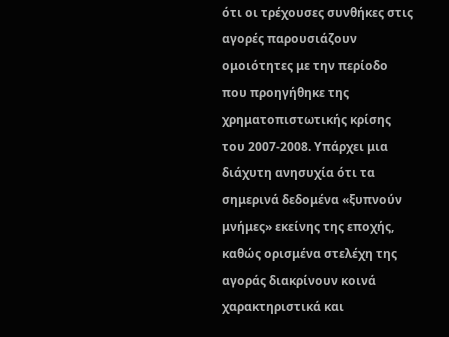ότι οι τρέχουσες συνθήκες στις αγορές παρουσιάζουν ομοιότητες με την περίοδο που προηγήθηκε της χρηματοπιστωτικής κρίσης του 2007-2008. Υπάρχει μια διάχυτη ανησυχία ότι τα σημερινά δεδομένα «ξυπνούν μνήμες» εκείνης της εποχής, καθώς ορισμένα στελέχη της αγοράς διακρίνουν κοινά χαρακτηριστικά και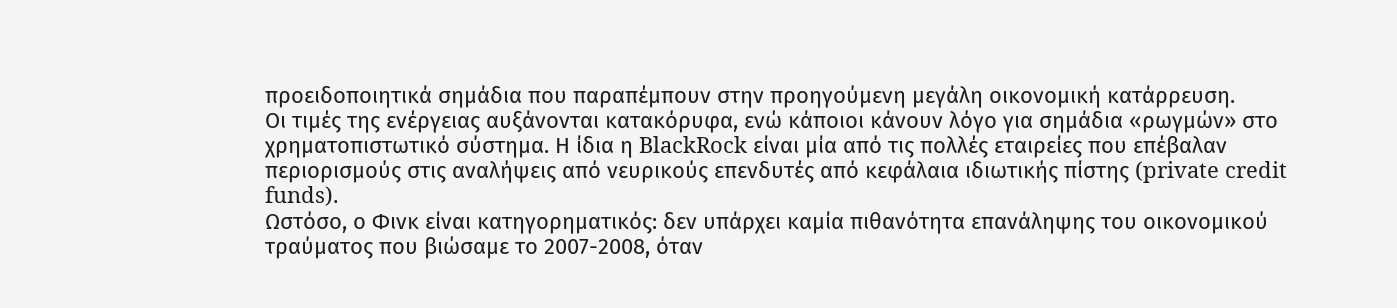προειδοποιητικά σημάδια που παραπέμπουν στην προηγούμενη μεγάλη οικονομική κατάρρευση.
Οι τιμές της ενέργειας αυξάνονται κατακόρυφα, ενώ κάποιοι κάνουν λόγο για σημάδια «ρωγμών» στο χρηματοπιστωτικό σύστημα. Η ίδια η BlackRock είναι μία από τις πολλές εταιρείες που επέβαλαν περιορισμούς στις αναλήψεις από νευρικούς επενδυτές από κεφάλαια ιδιωτικής πίστης (private credit funds).
Ωστόσο, ο Φινκ είναι κατηγορηματικός: δεν υπάρχει καμία πιθανότητα επανάληψης του οικονομικού τραύματος που βιώσαμε το 2007-2008, όταν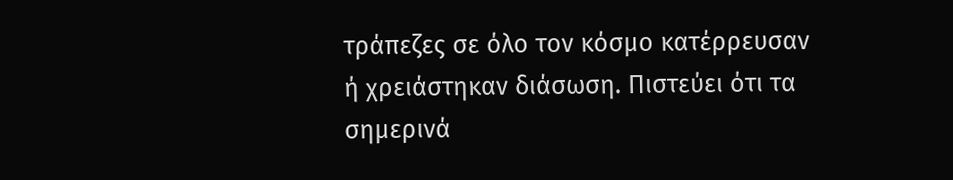τράπεζες σε όλο τον κόσμο κατέρρευσαν ή χρειάστηκαν διάσωση. Πιστεύει ότι τα σημερινά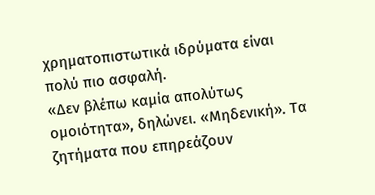χρηματοπιστωτικά ιδρύματα είναι πολύ πιο ασφαλή.
«Δεν βλέπω καμία απολύτως ομοιότητα», δηλώνει. «Μηδενική». Τα ζητήματα που επηρεάζουν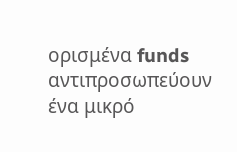ορισμένα funds αντιπροσωπεύουν ένα μικρό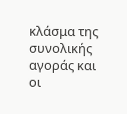κλάσμα της συνολικής αγοράς και οι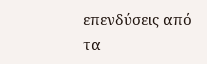επενδύσεις από τα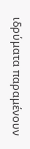ιδρύματα παραμένουν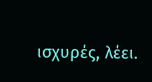ισχυρές, λέει.